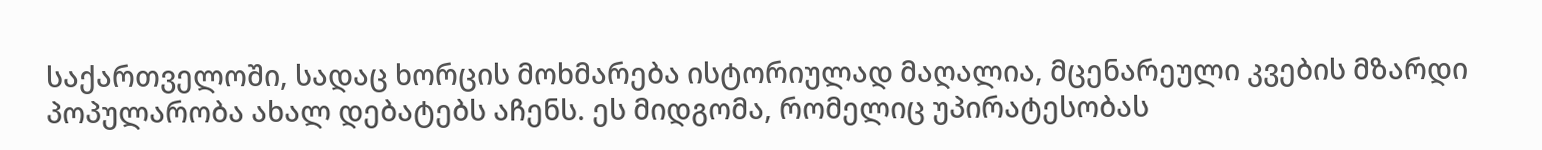საქართველოში, სადაც ხორცის მოხმარება ისტორიულად მაღალია, მცენარეული კვების მზარდი პოპულარობა ახალ დებატებს აჩენს. ეს მიდგომა, რომელიც უპირატესობას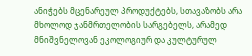ანიჭებს მცენარეულ პროდუქტებს, სთავაზობს არა მხოლოდ ჯანმრთელობის სარგებელს, არამედ მნიშვნელოვან ეკოლოგიურ და კულტურულ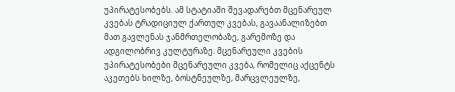უპირატესობებს. ამ სტატიაში შევადარებთ მცენარეულ კვებას ტრადიციულ ქართულ კვებას, გავაანალიზებთ მათ გავლენას ჯანმრთელობაზე, გარემოზე და ადგილობრივ კულტურაზე. მცენარეული კვების უპირატესობები მცენარეული კვება, რომელიც აქცენტს აკეთებს ხილზე, ბოსტნეულზე, მარცვლეულზე,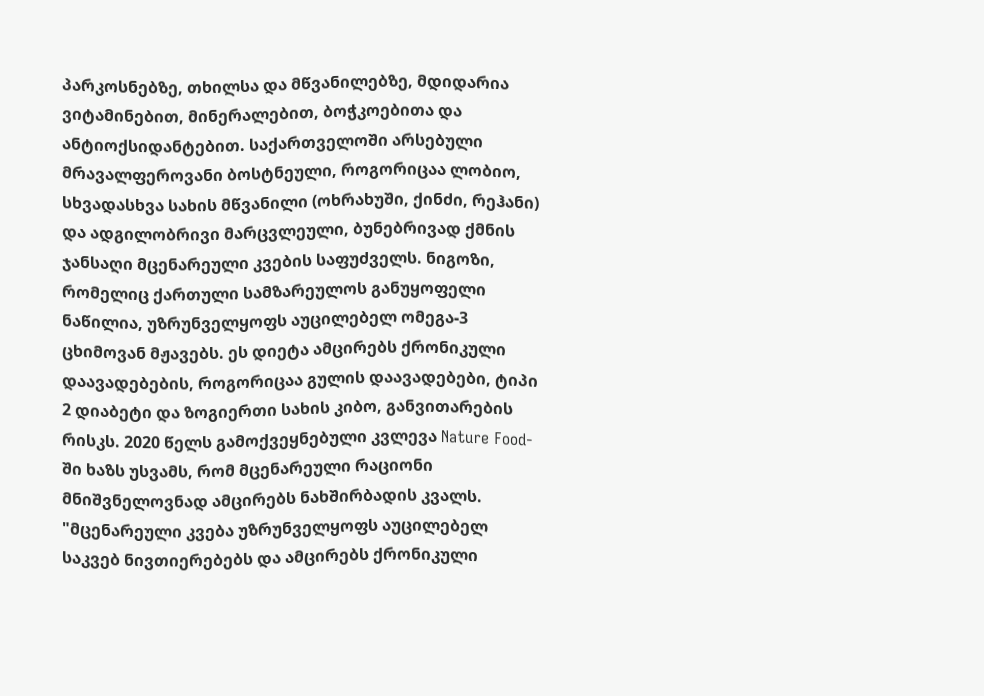პარკოსნებზე, თხილსა და მწვანილებზე, მდიდარია ვიტამინებით, მინერალებით, ბოჭკოებითა და ანტიოქსიდანტებით. საქართველოში არსებული მრავალფეროვანი ბოსტნეული, როგორიცაა ლობიო, სხვადასხვა სახის მწვანილი (ოხრახუში, ქინძი, რეჰანი) და ადგილობრივი მარცვლეული, ბუნებრივად ქმნის ჯანსაღი მცენარეული კვების საფუძველს. ნიგოზი, რომელიც ქართული სამზარეულოს განუყოფელი ნაწილია, უზრუნველყოფს აუცილებელ ომეგა-3 ცხიმოვან მჟავებს. ეს დიეტა ამცირებს ქრონიკული დაავადებების, როგორიცაა გულის დაავადებები, ტიპი 2 დიაბეტი და ზოგიერთი სახის კიბო, განვითარების რისკს. 2020 წელს გამოქვეყნებული კვლევა Nature Food-ში ხაზს უსვამს, რომ მცენარეული რაციონი მნიშვნელოვნად ამცირებს ნახშირბადის კვალს. "მცენარეული კვება უზრუნველყოფს აუცილებელ საკვებ ნივთიერებებს და ამცირებს ქრონიკული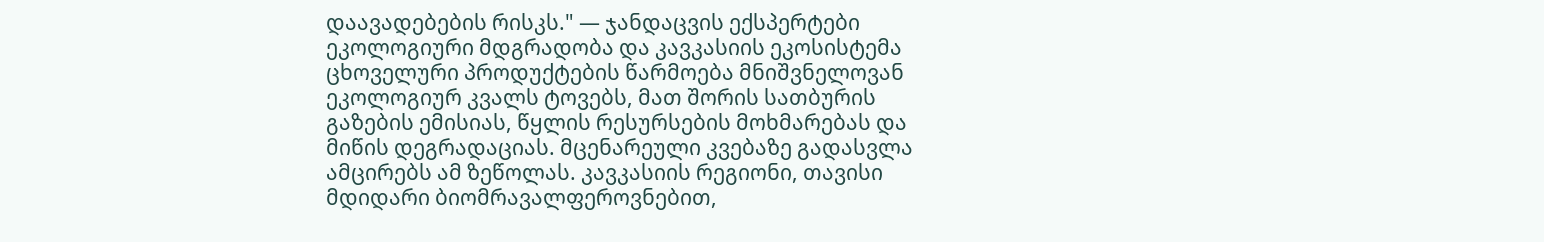დაავადებების რისკს." — ჯანდაცვის ექსპერტები ეკოლოგიური მდგრადობა და კავკასიის ეკოსისტემა ცხოველური პროდუქტების წარმოება მნიშვნელოვან ეკოლოგიურ კვალს ტოვებს, მათ შორის სათბურის გაზების ემისიას, წყლის რესურსების მოხმარებას და მიწის დეგრადაციას. მცენარეული კვებაზე გადასვლა ამცირებს ამ ზეწოლას. კავკასიის რეგიონი, თავისი მდიდარი ბიომრავალფეროვნებით,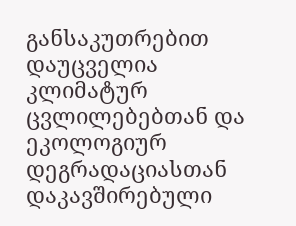განსაკუთრებით დაუცველია კლიმატურ ცვლილებებთან და ეკოლოგიურ დეგრადაციასთან დაკავშირებული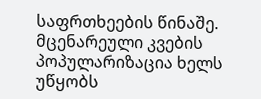საფრთხეების წინაშე. მცენარეული კვების პოპულარიზაცია ხელს უწყობს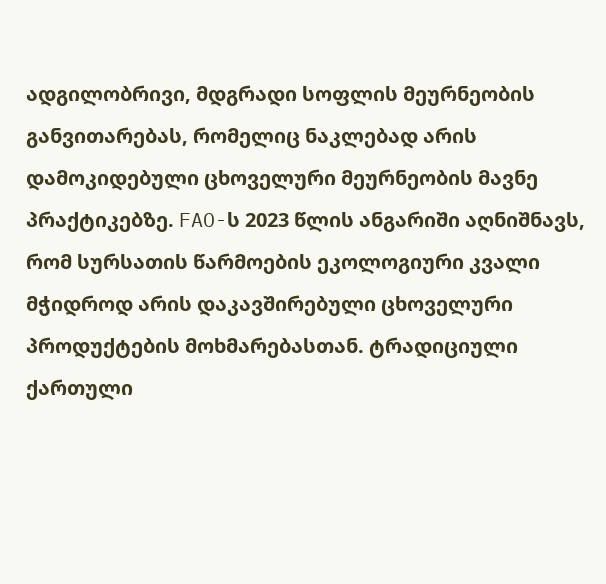ადგილობრივი, მდგრადი სოფლის მეურნეობის განვითარებას, რომელიც ნაკლებად არის დამოკიდებული ცხოველური მეურნეობის მავნე პრაქტიკებზე. FAO-ს 2023 წლის ანგარიში აღნიშნავს, რომ სურსათის წარმოების ეკოლოგიური კვალი მჭიდროდ არის დაკავშირებული ცხოველური პროდუქტების მოხმარებასთან. ტრადიციული ქართული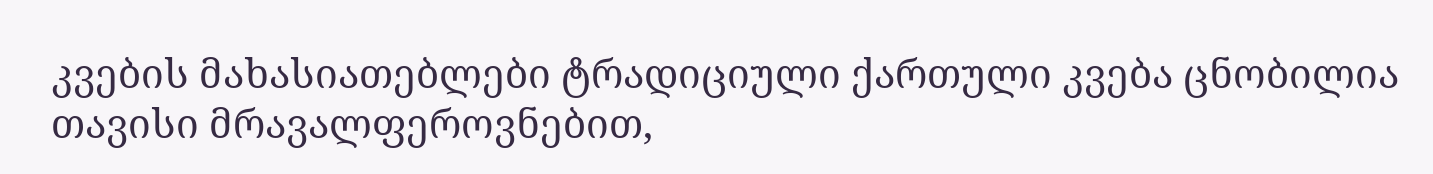კვების მახასიათებლები ტრადიციული ქართული კვება ცნობილია თავისი მრავალფეროვნებით,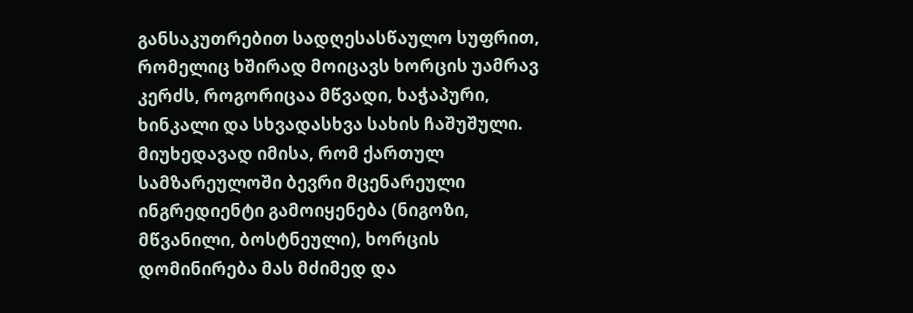განსაკუთრებით სადღესასწაულო სუფრით, რომელიც ხშირად მოიცავს ხორცის უამრავ კერძს, როგორიცაა მწვადი, ხაჭაპური, ხინკალი და სხვადასხვა სახის ჩაშუშული. მიუხედავად იმისა, რომ ქართულ სამზარეულოში ბევრი მცენარეული ინგრედიენტი გამოიყენება (ნიგოზი, მწვანილი, ბოსტნეული), ხორცის დომინირება მას მძიმედ და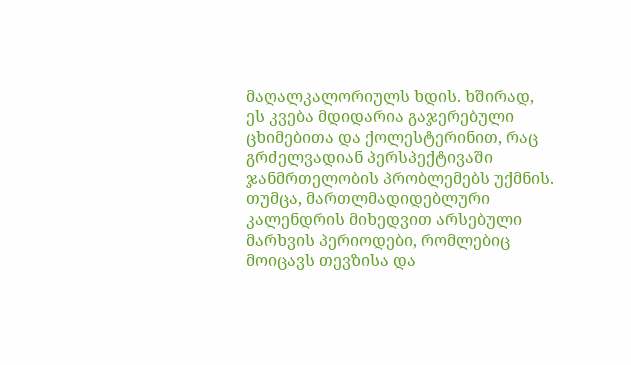მაღალკალორიულს ხდის. ხშირად, ეს კვება მდიდარია გაჯერებული ცხიმებითა და ქოლესტერინით, რაც გრძელვადიან პერსპექტივაში ჯანმრთელობის პრობლემებს უქმნის. თუმცა, მართლმადიდებლური კალენდრის მიხედვით არსებული მარხვის პერიოდები, რომლებიც მოიცავს თევზისა და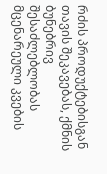რძის პროდუქტებისგან თავის შეკავებას, ქმნის ბუნებრივ შესაძლებლობას მცენარეული კვების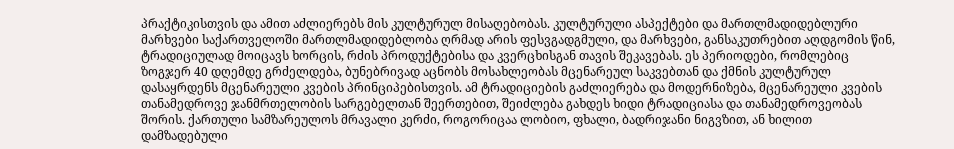პრაქტიკისთვის და ამით აძლიერებს მის კულტურულ მისაღებობას. კულტურული ასპექტები და მართლმადიდებლური მარხვები საქართველოში მართლმადიდებლობა ღრმად არის ფესვგადგმული, და მარხვები, განსაკუთრებით აღდგომის წინ, ტრადიციულად მოიცავს ხორცის, რძის პროდუქტებისა და კვერცხისგან თავის შეკავებას. ეს პერიოდები, რომლებიც ზოგჯერ 40 დღემდე გრძელდება, ბუნებრივად აცნობს მოსახლეობას მცენარეულ საკვებთან და ქმნის კულტურულ დასაყრდენს მცენარეული კვების პრინციპებისთვის. ამ ტრადიციების გაძლიერება და მოდერნიზება, მცენარეული კვების თანამედროვე ჯანმრთელობის სარგებელთან შეერთებით, შეიძლება გახდეს ხიდი ტრადიციასა და თანამედროვეობას შორის. ქართული სამზარეულოს მრავალი კერძი, როგორიცაა ლობიო, ფხალი, ბადრიჯანი ნიგვზით, ან ხილით დამზადებული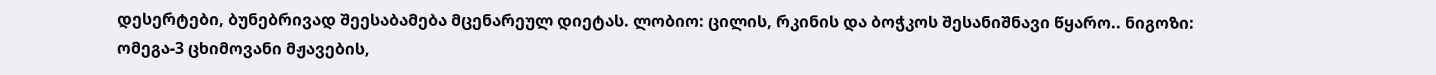დესერტები, ბუნებრივად შეესაბამება მცენარეულ დიეტას. ლობიო: ცილის, რკინის და ბოჭკოს შესანიშნავი წყარო.. ნიგოზი: ომეგა-3 ცხიმოვანი მჟავების,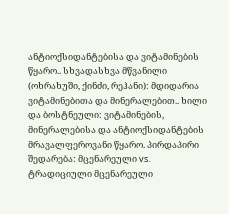ანტიოქსიდანტებისა და ვიტამინების წყარო.. სხვადასხვა მწვანილი (ოხრახუში, ქინძი, რეჰანი): მდიდარია ვიტამინებითა და მინერალებით.. ხილი და ბოსტნეული: ვიტამინების, მინერალებისა და ანტიოქსიდანტების მრავალფეროვანი წყარო. პირდაპირი შედარება: მცენარეული vs. ტრადიციული მცენარეული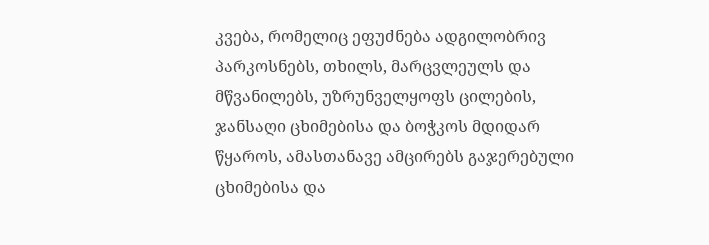კვება, რომელიც ეფუძნება ადგილობრივ პარკოსნებს, თხილს, მარცვლეულს და მწვანილებს, უზრუნველყოფს ცილების, ჯანსაღი ცხიმებისა და ბოჭკოს მდიდარ წყაროს, ამასთანავე ამცირებს გაჯერებული ცხიმებისა და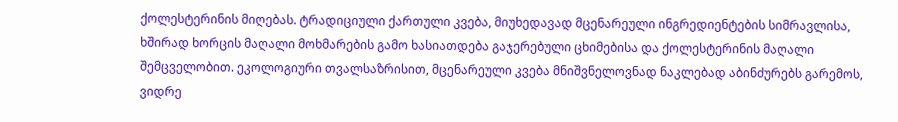ქოლესტერინის მიღებას. ტრადიციული ქართული კვება, მიუხედავად მცენარეული ინგრედიენტების სიმრავლისა, ხშირად ხორცის მაღალი მოხმარების გამო ხასიათდება გაჯერებული ცხიმებისა და ქოლესტერინის მაღალი შემცველობით. ეკოლოგიური თვალსაზრისით, მცენარეული კვება მნიშვნელოვნად ნაკლებად აბინძურებს გარემოს, ვიდრე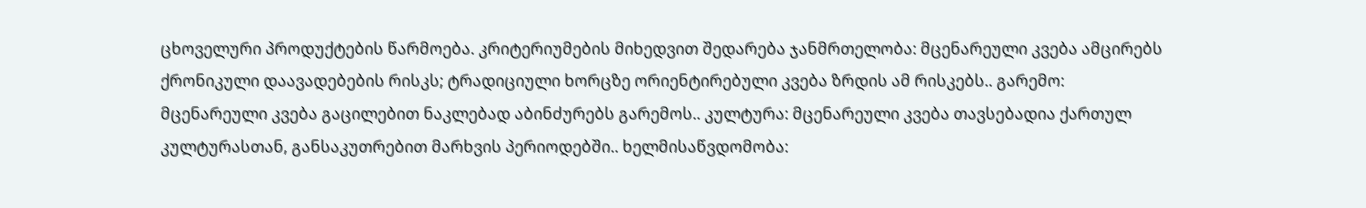ცხოველური პროდუქტების წარმოება. კრიტერიუმების მიხედვით შედარება ჯანმრთელობა: მცენარეული კვება ამცირებს ქრონიკული დაავადებების რისკს; ტრადიციული ხორცზე ორიენტირებული კვება ზრდის ამ რისკებს.. გარემო: მცენარეული კვება გაცილებით ნაკლებად აბინძურებს გარემოს.. კულტურა: მცენარეული კვება თავსებადია ქართულ კულტურასთან, განსაკუთრებით მარხვის პერიოდებში.. ხელმისაწვდომობა: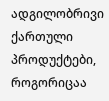ადგილობრივი ქართული პროდუქტები, როგორიცაა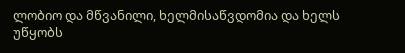ლობიო და მწვანილი, ხელმისაწვდომია და ხელს უწყობს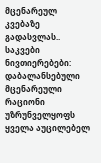მცენარეულ კვებაზე გადასვლას.. საკვები ნივთიერებები: დაბალანსებული მცენარეული რაციონი უზრუნველყოფს ყველა აუცილებელ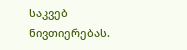საკვებ ნივთიერებას.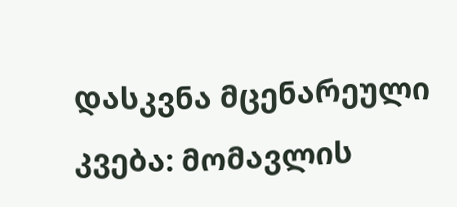დასკვნა მცენარეული კვება: მომავლის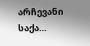არჩევანი საქა…